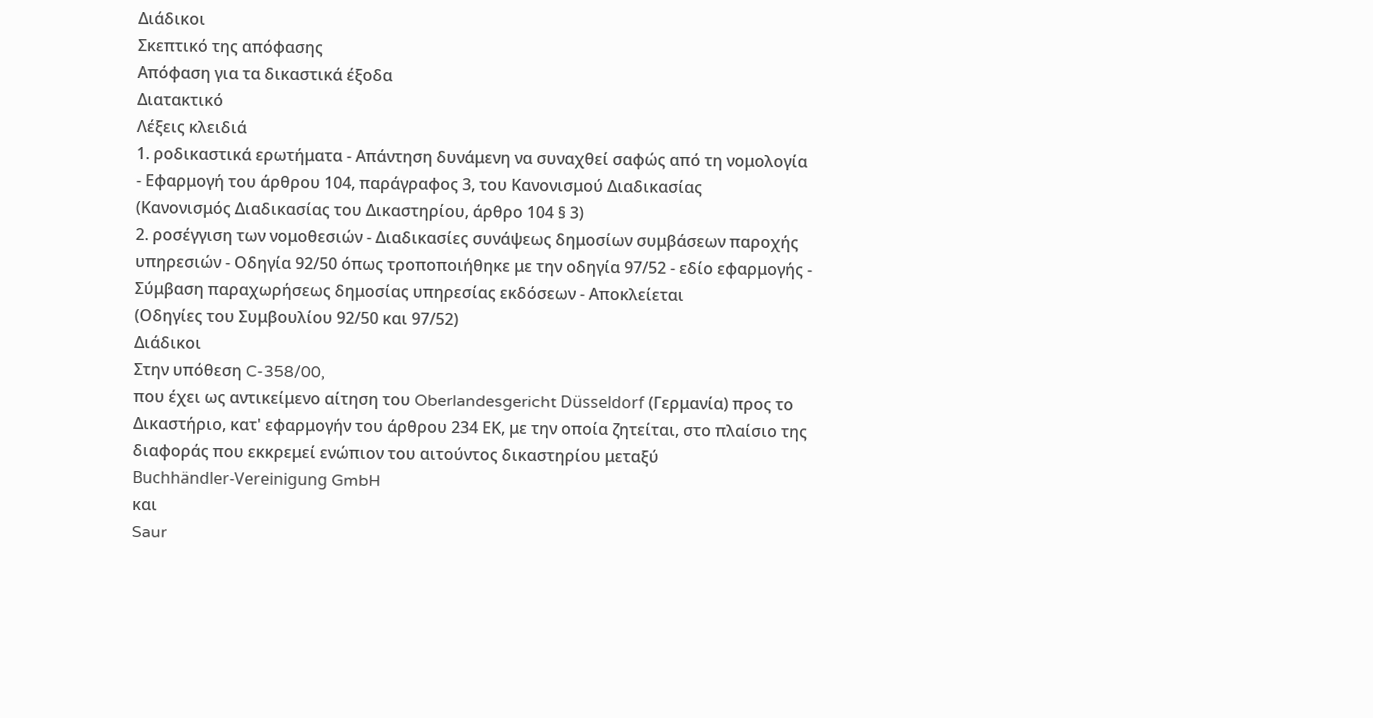Διάδικοι
Σκεπτικό της απόφασης
Απόφαση για τα δικαστικά έξοδα
Διατακτικό
Λέξεις κλειδιά
1. ροδικαστικά ερωτήματα - Απάντηση δυνάμενη να συναχθεί σαφώς από τη νομολογία - Εφαρμογή του άρθρου 104, παράγραφος 3, του Κανονισμού Διαδικασίας
(Κανονισμός Διαδικασίας του Δικαστηρίου, άρθρο 104 § 3)
2. ροσέγγιση των νομοθεσιών - Διαδικασίες συνάψεως δημοσίων συμβάσεων παροχής υπηρεσιών - Οδηγία 92/50 όπως τροποποιήθηκε με την οδηγία 97/52 - εδίο εφαρμογής - Σύμβαση παραχωρήσεως δημοσίας υπηρεσίας εκδόσεων - Αποκλείεται
(Οδηγίες του Συμβουλίου 92/50 και 97/52)
Διάδικοι
Στην υπόθεση C-358/00,
που έχει ως αντικείμενο αίτηση του Oberlandesgericht Düsseldorf (Γερμανία) προς το Δικαστήριο, κατ' εφαρμογήν του άρθρου 234 ΕΚ, με την οποία ζητείται, στο πλαίσιο της διαφοράς που εκκρεμεί ενώπιον του αιτούντος δικαστηρίου μεταξύ
Buchhändler-Vereinigung GmbH
και
Saur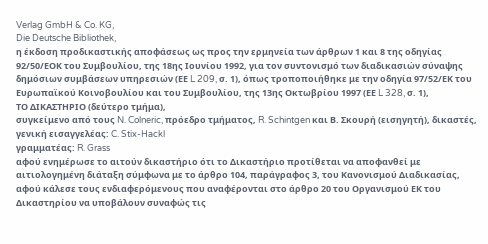Verlag GmbH & Co. KG,
Die Deutsche Bibliothek,
η έκδοση προδικαστικής αποφάσεως ως προς την ερμηνεία των άρθρων 1 και 8 της οδηγίας 92/50/ΕΟΚ του Συμβουλίου, της 18ης Ιουνίου 1992, για τον συντονισμό των διαδικασιών σύναψης δημόσιων συμβάσεων υπηρεσιών (ΕΕ L 209, σ. 1), όπως τροποποιήθηκε με την οδηγία 97/52/ΕΚ του Ευρωπαϊκού Κοινοβουλίου και του Συμβουλίου, της 13ης Οκτωβρίου 1997 (ΕΕ L 328, σ. 1),
ΤΟ ΔΙΚΑΣΤΗΡΙΟ (δεύτερο τμήμα),
συγκείμενο από τους N. Colneric, πρόεδρο τμήματος, R. Schintgen και Β. Σκουρή (εισηγητή), δικαστές,
γενική εισαγγελέας: C. Stix-Hackl
γραμματέας: R. Grass
αφού ενημέρωσε το αιτούν δικαστήριο ότι το Δικαστήριο προτίθεται να αποφανθεί με αιτιολογημένη διάταξη σύμφωνα με το άρθρο 104, παράγραφος 3, του Κανονισμού Διαδικασίας,
αφού κάλεσε τους ενδιαφερόμενους που αναφέρονται στο άρθρο 20 του Οργανισμού ΕΚ του Δικαστηρίου να υποβάλουν συναφώς τις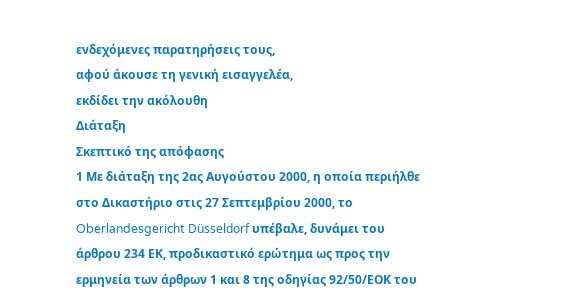ενδεχόμενες παρατηρήσεις τους,
αφού άκουσε τη γενική εισαγγελέα,
εκδίδει την ακόλουθη
Διάταξη
Σκεπτικό της απόφασης
1 Με διάταξη της 2ας Αυγούστου 2000, η οποία περιήλθε στο Δικαστήριο στις 27 Σεπτεμβρίου 2000, το Oberlandesgericht Düsseldorf υπέβαλε, δυνάμει του άρθρου 234 ΕΚ, προδικαστικό ερώτημα ως προς την ερμηνεία των άρθρων 1 και 8 της οδηγίας 92/50/ΕΟΚ του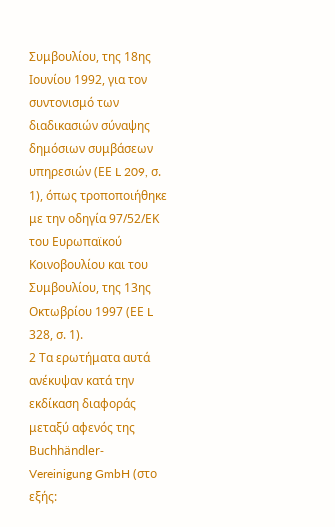Συμβουλίου, της 18ης Ιουνίου 1992, για τον συντονισμό των διαδικασιών σύναψης δημόσιων συμβάσεων υπηρεσιών (ΕΕ L 209, σ. 1), όπως τροποποιήθηκε με την οδηγία 97/52/ΕΚ του Ευρωπαϊκού Κοινοβουλίου και του Συμβουλίου, της 13ης Οκτωβρίου 1997 (ΕΕ L 328, σ. 1).
2 Τα ερωτήματα αυτά ανέκυψαν κατά την εκδίκαση διαφοράς μεταξύ αφενός της Buchhändler-Vereinigung GmbH (στο εξής: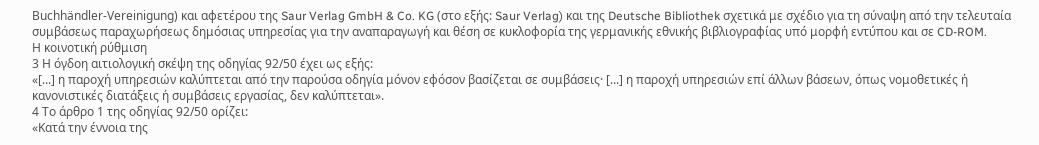Buchhändler-Vereinigung) και αφετέρου της Saur Verlag GmbH & Co. KG (στο εξής: Saur Verlag) και της Deutsche Bibliothek σχετικά με σχέδιο για τη σύναψη από την τελευταία συμβάσεως παραχωρήσεως δημόσιας υπηρεσίας για την αναπαραγωγή και θέση σε κυκλοφορία της γερμανικής εθνικής βιβλιογραφίας υπό μορφή εντύπου και σε CD-ROM.
Η κοινοτική ρύθμιση
3 Η όγδοη αιτιολογική σκέψη της οδηγίας 92/50 έχει ως εξής:
«[...] η παροχή υπηρεσιών καλύπτεται από την παρούσα οδηγία μόνον εφόσον βασίζεται σε συμβάσεις· [...] η παροχή υπηρεσιών επί άλλων βάσεων, όπως νομοθετικές ή κανονιστικές διατάξεις ή συμβάσεις εργασίας, δεν καλύπτεται».
4 Το άρθρο 1 της οδηγίας 92/50 ορίζει:
«Κατά την έννοια της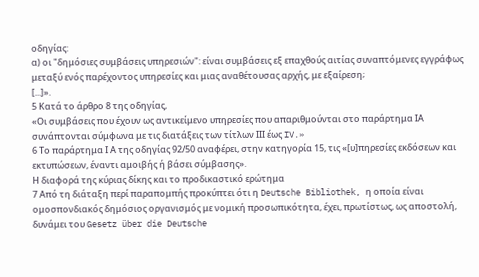οδηγίας:
α) οι "δημόσιες συμβάσεις υπηρεσιών": είναι συμβάσεις εξ επαχθούς αιτίας συναπτόμενες εγγράφως μεταξύ ενός παρέχοντος υπηρεσίες και μιας αναθέτουσας αρχής, με εξαίρεση;
[...]».
5 Κατά το άρθρο 8 της οδηγίας,
«Οι συμβάσεις που έχουν ως αντικείμενο υπηρεσίες που απαριθμούνται στο παράρτημα ΙΑ συνάπτονται σύμφωνα με τις διατάξεις των τίτλων ΙΙΙ έως IV.»
6 Το παράρτημα Ι Α της οδηγίας 92/50 αναφέρει, στην κατηγορία 15, τις «[υ]πηρεσίες εκδόσεων και εκτυπώσεων, έναντι αμοιβής ή βάσει σύμβασης».
Η διαφορά της κύριας δίκης και το προδικαστικό ερώτημα
7 Από τη διάταξη περί παραπομπής προκύπτει ότι η Deutsche Bibliothek, η οποία είναι ομοσπονδιακός δημόσιος οργανισμός με νομική προσωπικότητα, έχει, πρωτίστως, ως αποστολή, δυνάμει του Gesetz über die Deutsche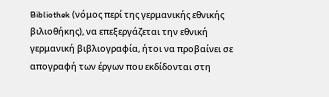Bibliothek (νόμος περί της γερμανικής εθνικής βιλιοθήκης), να επεξεργάζεται την εθνική γερμανική βιβλιογραφία, ήτοι να προβαίνει σε απογραφή των έργων που εκδίδονται στη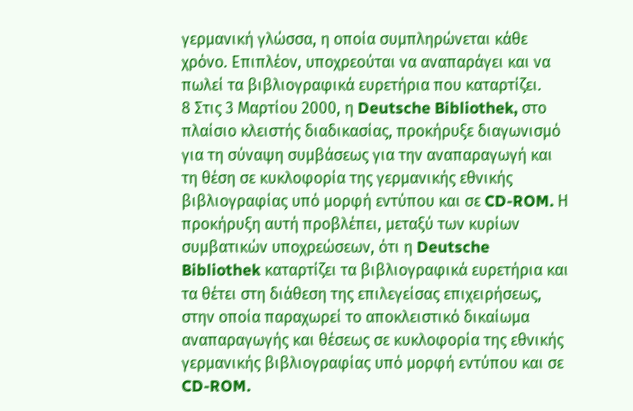γερμανική γλώσσα, η οποία συμπληρώνεται κάθε χρόνο. Επιπλέον, υποχρεούται να αναπαράγει και να πωλεί τα βιβλιογραφικά ευρετήρια που καταρτίζει.
8 Στις 3 Μαρτίου 2000, η Deutsche Bibliothek, στο πλαίσιο κλειστής διαδικασίας, προκήρυξε διαγωνισμό για τη σύναψη συμβάσεως για την αναπαραγωγή και τη θέση σε κυκλοφορία της γερμανικής εθνικής βιβλιογραφίας υπό μορφή εντύπου και σε CD-ROM. Η προκήρυξη αυτή προβλέπει, μεταξύ των κυρίων συμβατικών υποχρεώσεων, ότι η Deutsche Bibliothek καταρτίζει τα βιβλιογραφικά ευρετήρια και τα θέτει στη διάθεση της επιλεγείσας επιχειρήσεως, στην οποία παραχωρεί το αποκλειστικό δικαίωμα αναπαραγωγής και θέσεως σε κυκλοφορία της εθνικής γερμανικής βιβλιογραφίας υπό μορφή εντύπου και σε CD-ROM.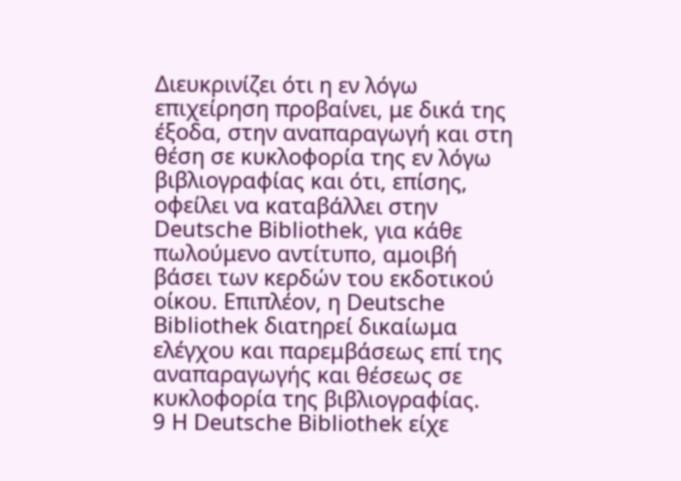Διευκρινίζει ότι η εν λόγω επιχείρηση προβαίνει, με δικά της έξοδα, στην αναπαραγωγή και στη θέση σε κυκλοφορία της εν λόγω βιβλιογραφίας και ότι, επίσης, οφείλει να καταβάλλει στην Deutsche Bibliothek, για κάθε πωλούμενο αντίτυπο, αμοιβή βάσει των κερδών του εκδοτικού οίκου. Επιπλέον, η Deutsche Bibliothek διατηρεί δικαίωμα ελέγχου και παρεμβάσεως επί της αναπαραγωγής και θέσεως σε κυκλοφορία της βιβλιογραφίας.
9 Η Deutsche Bibliothek είχε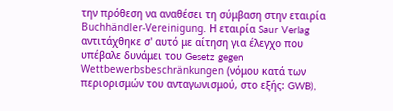την πρόθεση να αναθέσει τη σύμβαση στην εταιρία Buchhändler-Vereinigung. Η εταιρία Saur Verlag αντιτάχθηκε σ' αυτό με αίτηση για έλεγχο που υπέβαλε δυνάμει του Gesetz gegen Wettbewerbsbeschränkungen (νόμου κατά των περιορισμών του ανταγωνισμού, στο εξής: GWB),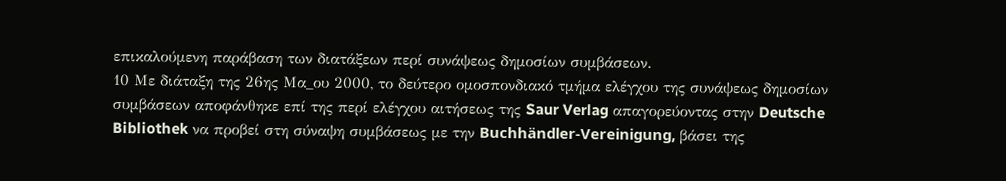επικαλούμενη παράβαση των διατάξεων περί συνάψεως δημοσίων συμβάσεων.
10 Με διάταξη της 26ης Μα_ου 2000, το δεύτερο ομοσπονδιακό τμήμα ελέγχου της συνάψεως δημοσίων συμβάσεων αποφάνθηκε επί της περί ελέγχου αιτήσεως της Saur Verlag απαγορεύοντας στην Deutsche Bibliothek να προβεί στη σύναψη συμβάσεως με την Buchhändler-Vereinigung, βάσει της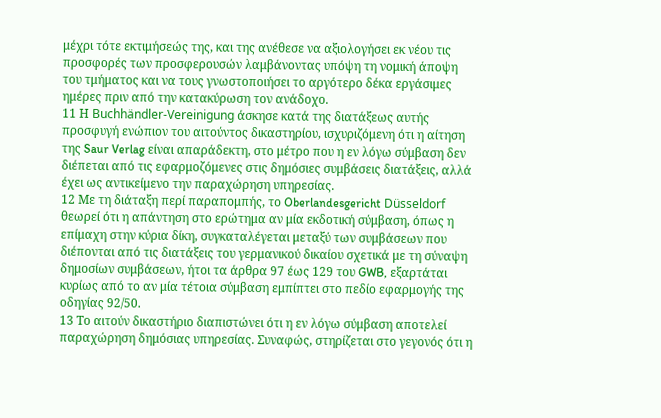μέχρι τότε εκτιμήσεώς της, και της ανέθεσε να αξιολογήσει εκ νέου τις προσφορές των προσφερουσών λαμβάνοντας υπόψη τη νομική άποψη του τμήματος και να τους γνωστοποιήσει το αργότερο δέκα εργάσιμες ημέρες πριν από την κατακύρωση τον ανάδοχο.
11 Η Buchhändler-Vereinigung άσκησε κατά της διατάξεως αυτής προσφυγή ενώπιον του αιτούντος δικαστηρίου, ισχυριζόμενη ότι η αίτηση της Saur Verlag είναι απαράδεκτη, στο μέτρο που η εν λόγω σύμβαση δεν διέπεται από τις εφαρμοζόμενες στις δημόσιες συμβάσεις διατάξεις, αλλά έχει ως αντικείμενο την παραχώρηση υπηρεσίας.
12 Με τη διάταξη περί παραπομπής, το Oberlandesgericht Düsseldorf θεωρεί ότι η απάντηση στο ερώτημα αν μία εκδοτική σύμβαση, όπως η επίμαχη στην κύρια δίκη, συγκαταλέγεται μεταξύ των συμβάσεων που διέπονται από τις διατάξεις του γερμανικού δικαίου σχετικά με τη σύναψη δημοσίων συμβάσεων, ήτοι τα άρθρα 97 έως 129 του GWB, εξαρτάται κυρίως από το αν μία τέτοια σύμβαση εμπίπτει στο πεδίο εφαρμογής της οδηγίας 92/50.
13 Το αιτούν δικαστήριο διαπιστώνει ότι η εν λόγω σύμβαση αποτελεί παραχώρηση δημόσιας υπηρεσίας. Συναφώς, στηρίζεται στο γεγονός ότι η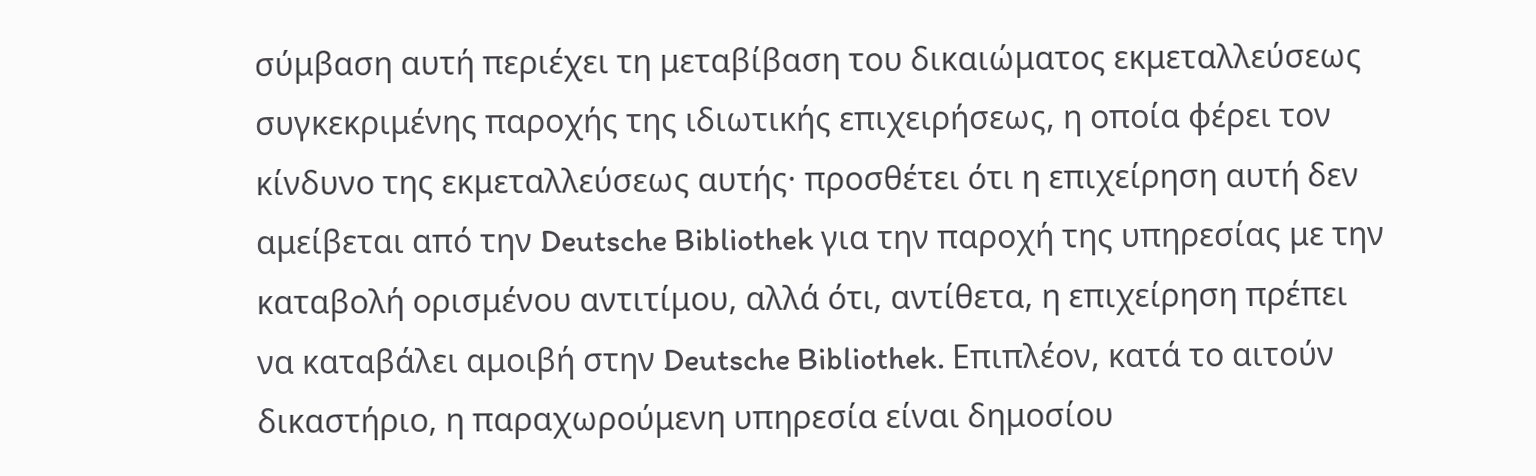σύμβαση αυτή περιέχει τη μεταβίβαση του δικαιώματος εκμεταλλεύσεως συγκεκριμένης παροχής της ιδιωτικής επιχειρήσεως, η οποία φέρει τον κίνδυνο της εκμεταλλεύσεως αυτής· προσθέτει ότι η επιχείρηση αυτή δεν αμείβεται από την Deutsche Bibliothek για την παροχή της υπηρεσίας με την καταβολή ορισμένου αντιτίμου, αλλά ότι, αντίθετα, η επιχείρηση πρέπει να καταβάλει αμοιβή στην Deutsche Bibliothek. Επιπλέον, κατά το αιτούν δικαστήριο, η παραχωρούμενη υπηρεσία είναι δημοσίου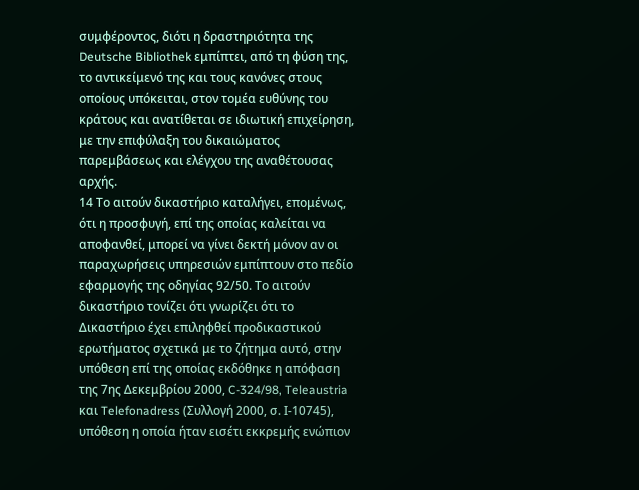συμφέροντος, διότι η δραστηριότητα της Deutsche Bibliothek εμπίπτει, από τη φύση της, το αντικείμενό της και τους κανόνες στους οποίους υπόκειται, στον τομέα ευθύνης του κράτους και ανατίθεται σε ιδιωτική επιχείρηση, με την επιφύλαξη του δικαιώματος παρεμβάσεως και ελέγχου της αναθέτουσας αρχής.
14 Το αιτούν δικαστήριο καταλήγει, επομένως, ότι η προσφυγή, επί της οποίας καλείται να αποφανθεί, μπορεί να γίνει δεκτή μόνον αν οι παραχωρήσεις υπηρεσιών εμπίπτουν στο πεδίο εφαρμογής της οδηγίας 92/50. Το αιτούν δικαστήριο τονίζει ότι γνωρίζει ότι το Δικαστήριο έχει επιληφθεί προδικαστικού ερωτήματος σχετικά με το ζήτημα αυτό, στην υπόθεση επί της οποίας εκδόθηκε η απόφαση της 7ης Δεκεμβρίου 2000, C-324/98, Teleaustria και Telefonadress (Συλλογή 2000, σ. Ι-10745), υπόθεση η οποία ήταν εισέτι εκκρεμής ενώπιον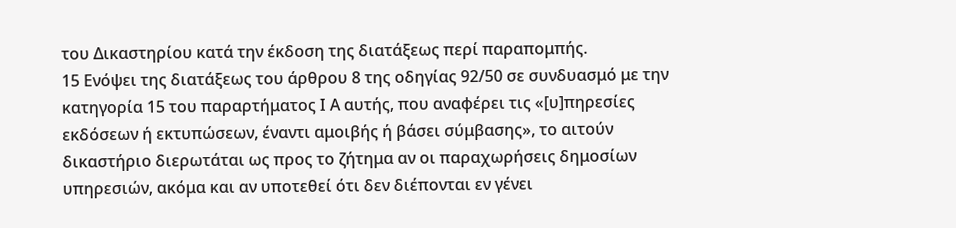του Δικαστηρίου κατά την έκδοση της διατάξεως περί παραπομπής.
15 Ενόψει της διατάξεως του άρθρου 8 της οδηγίας 92/50 σε συνδυασμό με την κατηγορία 15 του παραρτήματος Ι Α αυτής, που αναφέρει τις «[υ]πηρεσίες εκδόσεων ή εκτυπώσεων, έναντι αμοιβής ή βάσει σύμβασης», το αιτούν δικαστήριο διερωτάται ως προς το ζήτημα αν οι παραχωρήσεις δημοσίων υπηρεσιών, ακόμα και αν υποτεθεί ότι δεν διέπονται εν γένει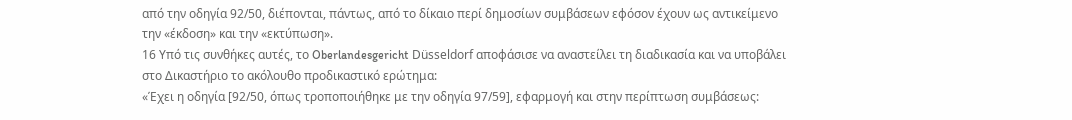από την οδηγία 92/50, διέπονται, πάντως, από το δίκαιο περί δημοσίων συμβάσεων εφόσον έχουν ως αντικείμενο την «έκδοση» και την «εκτύπωση».
16 Υπό τις συνθήκες αυτές, το Oberlandesgericht Düsseldorf αποφάσισε να αναστείλει τη διαδικασία και να υποβάλει στο Δικαστήριο το ακόλουθο προδικαστικό ερώτημα:
«Έχει η οδηγία [92/50, όπως τροποποιήθηκε με την οδηγία 97/59], εφαρμογή και στην περίπτωση συμβάσεως: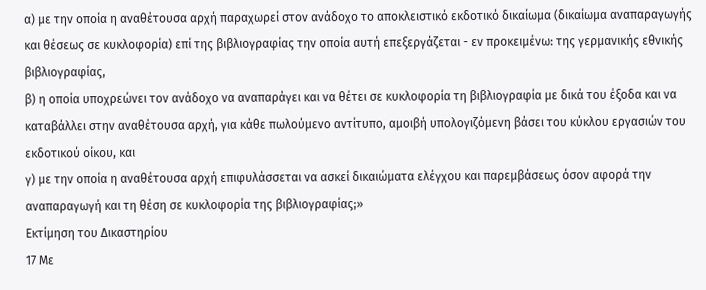α) με την οποία η αναθέτουσα αρχή παραχωρεί στον ανάδοχο το αποκλειστικό εκδοτικό δικαίωμα (δικαίωμα αναπαραγωγής και θέσεως σε κυκλοφορία) επί της βιβλιογραφίας την οποία αυτή επεξεργάζεται - εν προκειμένω: της γερμανικής εθνικής βιβλιογραφίας,
β) η οποία υποχρεώνει τον ανάδοχο να αναπαράγει και να θέτει σε κυκλοφορία τη βιβλιογραφία με δικά του έξοδα και να καταβάλλει στην αναθέτουσα αρχή, για κάθε πωλούμενο αντίτυπο, αμοιβή υπολογιζόμενη βάσει του κύκλου εργασιών του εκδοτικού οίκου, και
γ) με την οποία η αναθέτουσα αρχή επιφυλάσσεται να ασκεί δικαιώματα ελέγχου και παρεμβάσεως όσον αφορά την αναπαραγωγή και τη θέση σε κυκλοφορία της βιβλιογραφίας;»
Εκτίμηση του Δικαστηρίου
17 Με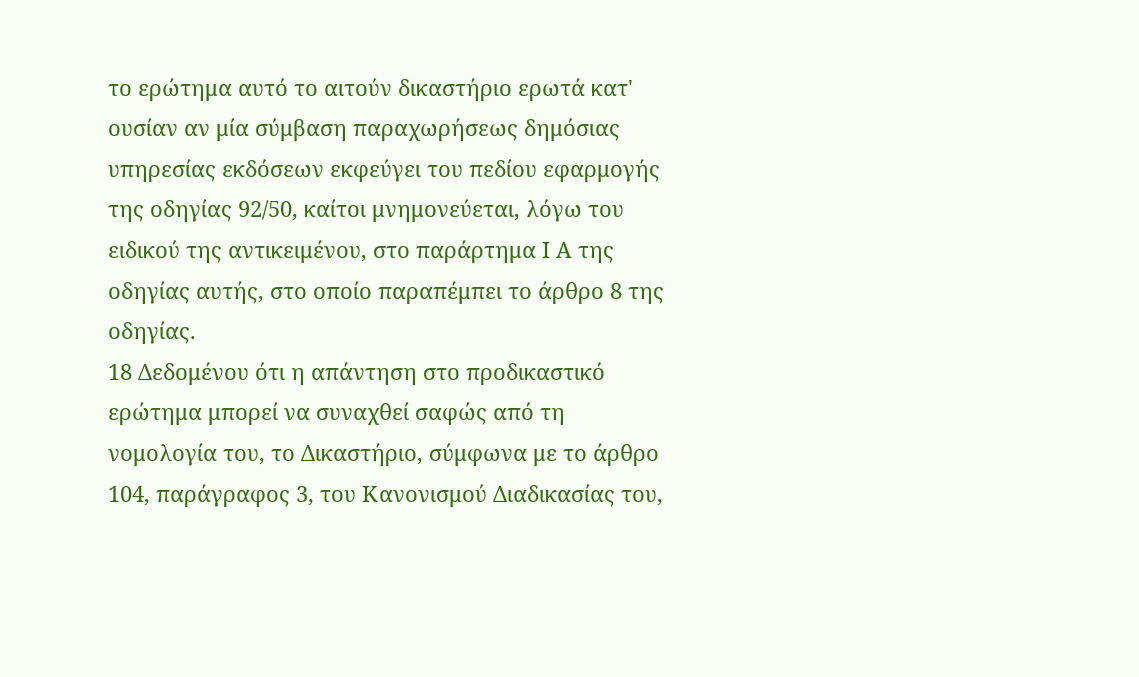το ερώτημα αυτό το αιτούν δικαστήριο ερωτά κατ' ουσίαν αν μία σύμβαση παραχωρήσεως δημόσιας υπηρεσίας εκδόσεων εκφεύγει του πεδίου εφαρμογής της οδηγίας 92/50, καίτοι μνημονεύεται, λόγω του ειδικού της αντικειμένου, στο παράρτημα Ι Α της οδηγίας αυτής, στο οποίο παραπέμπει το άρθρο 8 της οδηγίας.
18 Δεδομένου ότι η απάντηση στο προδικαστικό ερώτημα μπορεί να συναχθεί σαφώς από τη νομολογία του, το Δικαστήριο, σύμφωνα με το άρθρο 104, παράγραφος 3, του Κανονισμού Διαδικασίας του,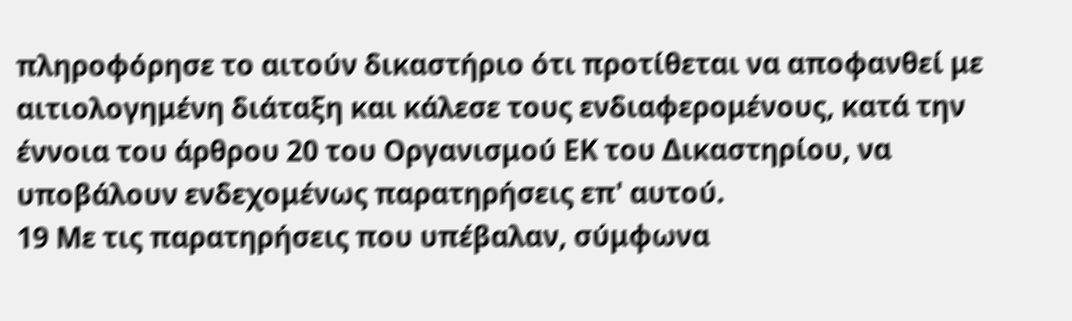πληροφόρησε το αιτούν δικαστήριο ότι προτίθεται να αποφανθεί με αιτιολογημένη διάταξη και κάλεσε τους ενδιαφερομένους, κατά την έννοια του άρθρου 20 του Οργανισμού ΕΚ του Δικαστηρίου, να υποβάλουν ενδεχομένως παρατηρήσεις επ' αυτού.
19 Με τις παρατηρήσεις που υπέβαλαν, σύμφωνα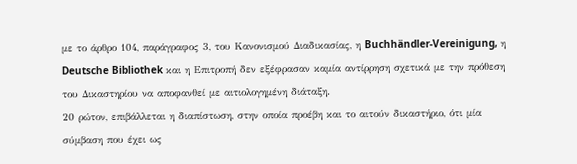με το άρθρο 104, παράγραφος 3, του Κανονισμού Διαδικασίας, η Buchhändler-Vereinigung, η Deutsche Bibliothek και η Επιτροπή δεν εξέφρασαν καμία αντίρρηση σχετικά με την πρόθεση του Δικαστηρίου να αποφανθεί με αιτιολογημένη διάταξη.
20 ρώτον, επιβάλλεται η διαπίστωση, στην οποία προέβη και το αιτούν δικαστήριο, ότι μία σύμβαση που έχει ως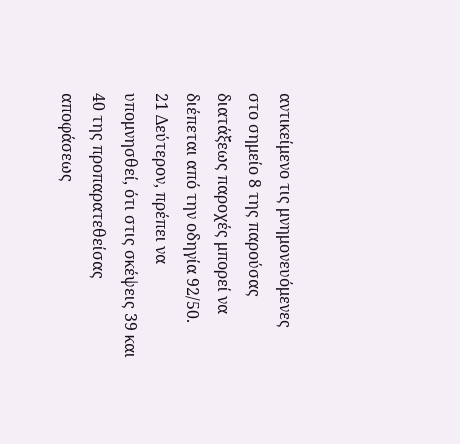αντικείμενο τις μνημονευόμενες στο σημείο 8 της παρούσας διατάξεως παροχές μπορεί να διέπεται από την οδηγία 92/50.
21 Δεύτερον, πρέπει να υπομνησθεί, ότι στις σκέψεις 39 και 40 της προπαρατεθείσας αποφάσεως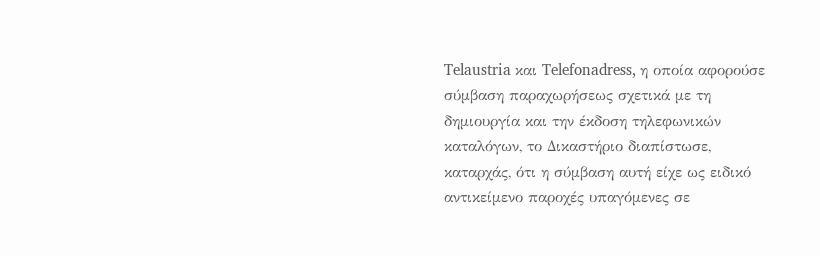Telaustria και Telefonadress, η οποία αφορούσε σύμβαση παραχωρήσεως σχετικά με τη δημιουργία και την έκδοση τηλεφωνικών καταλόγων, το Δικαστήριο διαπίστωσε, καταρχάς, ότι η σύμβαση αυτή είχε ως ειδικό αντικείμενο παροχές υπαγόμενες σε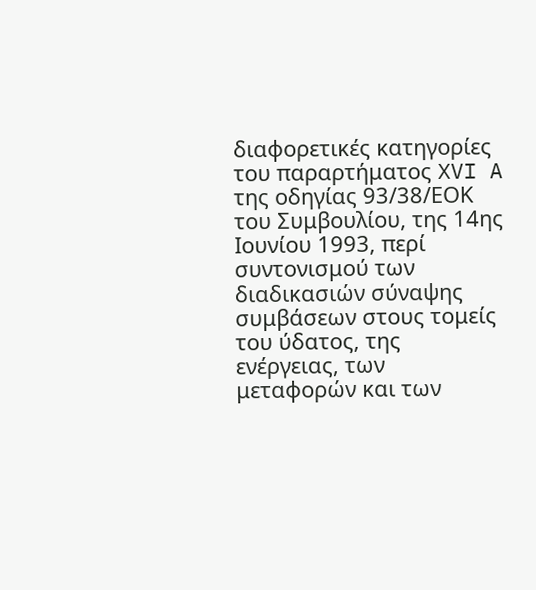διαφορετικές κατηγορίες του παραρτήματος XVI A της οδηγίας 93/38/ΕΟΚ του Συμβουλίου, της 14ης Ιουνίου 1993, περί συντονισμού των διαδικασιών σύναψης συμβάσεων στους τομείς του ύδατος, της ενέργειας, των μεταφορών και των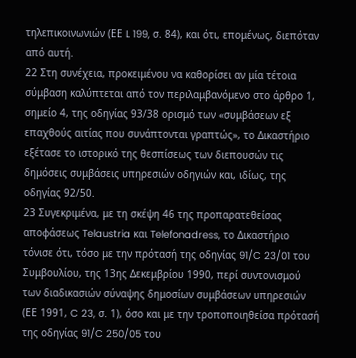τηλεπικοινωνιών (ΕΕ L 199, σ. 84), και ότι, επομένως, διεπόταν από αυτή.
22 Στη συνέχεια, προκειμένου να καθορίσει αν μία τέτοια σύμβαση καλύπτεται από τον περιλαμβανόμενο στο άρθρο 1, σημείο 4, της οδηγίας 93/38 ορισμό των «συμβάσεων εξ επαχθούς αιτίας που συνάπτονται γραπτώς», το Δικαστήριο εξέτασε το ιστορικό της θεσπίσεως των διεπουσών τις δημόσεις συμβάσεις υπηρεσιών οδηγιών και, ιδίως, της οδηγίας 92/50.
23 Συγεκριμένα, με τη σκέψη 46 της προπαρατεθείσας αποφάσεως Telaustria και Telefonadress, το Δικαστήριο τόνισε ότι, τόσο με την πρότασή της οδηγίας 91/C 23/01 του Συμβουλίου, της 13ης Δεκεμβρίου 1990, περί συντονισμού των διαδικασιών σύναψης δημοσίων συμβάσεων υπηρεσιών (ΕΕ 1991, C 23, σ. 1), όσο και με την τροποποιηθείσα πρότασή της οδηγίας 91/C 250/05 του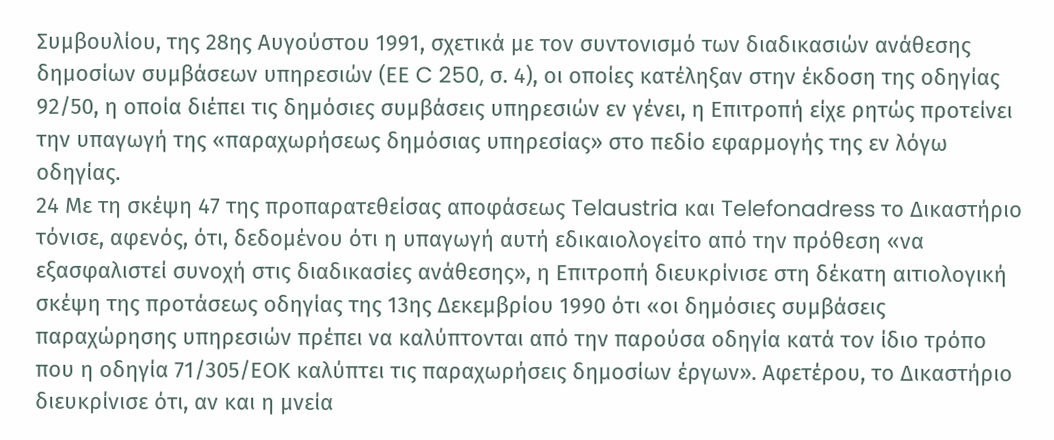Συμβουλίου, της 28ης Αυγούστου 1991, σχετικά με τον συντονισμό των διαδικασιών ανάθεσης δημοσίων συμβάσεων υπηρεσιών (ΕΕ C 250, σ. 4), οι οποίες κατέληξαν στην έκδοση της οδηγίας 92/50, η οποία διέπει τις δημόσιες συμβάσεις υπηρεσιών εν γένει, η Επιτροπή είχε ρητώς προτείνει την υπαγωγή της «παραχωρήσεως δημόσιας υπηρεσίας» στο πεδίο εφαρμογής της εν λόγω οδηγίας.
24 Με τη σκέψη 47 της προπαρατεθείσας αποφάσεως Telaustria και Telefonadress το Δικαστήριο τόνισε, αφενός, ότι, δεδομένου ότι η υπαγωγή αυτή εδικαιολογείτο από την πρόθεση «να εξασφαλιστεί συνοχή στις διαδικασίες ανάθεσης», η Επιτροπή διευκρίνισε στη δέκατη αιτιολογική σκέψη της προτάσεως οδηγίας της 13ης Δεκεμβρίου 1990 ότι «οι δημόσιες συμβάσεις παραχώρησης υπηρεσιών πρέπει να καλύπτονται από την παρούσα οδηγία κατά τον ίδιο τρόπο που η οδηγία 71/305/ΕΟΚ καλύπτει τις παραχωρήσεις δημοσίων έργων». Αφετέρου, το Δικαστήριο διευκρίνισε ότι, αν και η μνεία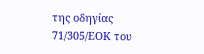της οδηγίας 71/305/ΕΟΚ του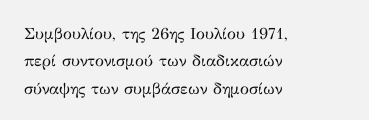Συμβουλίου, της 26ης Ιουλίου 1971, περί συντονισμού των διαδικασιών σύναψης των συμβάσεων δημοσίων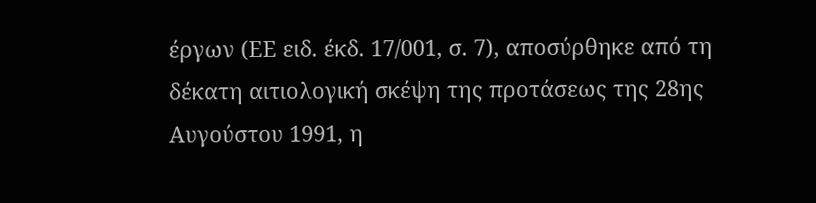έργων (ΕΕ ειδ. έκδ. 17/001, σ. 7), αποσύρθηκε από τη δέκατη αιτιολογική σκέψη της προτάσεως της 28ης Αυγούστου 1991, η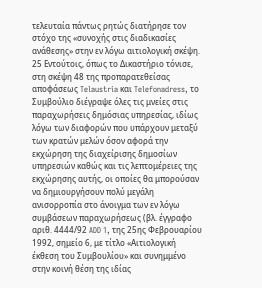τελευταία πάντως ρητώς διατήρησε τον στόχο της «συνοχής στις διαδικασίες ανάθεσης» στην εν λόγω αιτιολογική σκέψη.
25 Εντούτοις, όπως το Δικαστήριο τόνισε, στη σκέψη 48 της προπαρατεθείσας αποφάσεως Telaustria και Telefonadress, το Συμβούλιο διέγραψε όλες τις μνείες στις παραχωρήσεις δημόσιας υπηρεσίας, ιδίως λόγω των διαφορών που υπάρχουν μεταξύ των κρατών μελών όσον αφορά την εκχώρηση της διαχείρισης δημοσίων υπηρεσιών καθώς και τις λεπτομέρειες της εκχώρησης αυτής, οι οποίες θα μπορούσαν να δημιουργήσουν πολύ μεγάλη ανισορροπία στο άνοιγμα των εν λόγω συμβάσεων παραχωρήσεως (βλ. έγγραφο αριθ. 4444/92 ADD 1, της 25ης Φεβρουαρίου 1992, σημείο 6, με τίτλο «Αιτιολογική έκθεση του Συμβουλίου» και συνημμένο στην κοινή θέση της ιδίας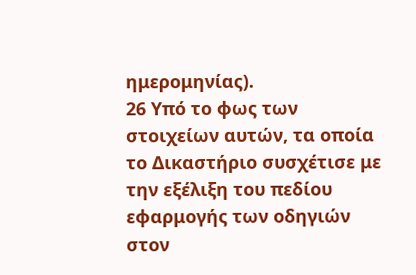ημερομηνίας).
26 Υπό το φως των στοιχείων αυτών, τα οποία το Δικαστήριο συσχέτισε με την εξέλιξη του πεδίου εφαρμογής των οδηγιών στον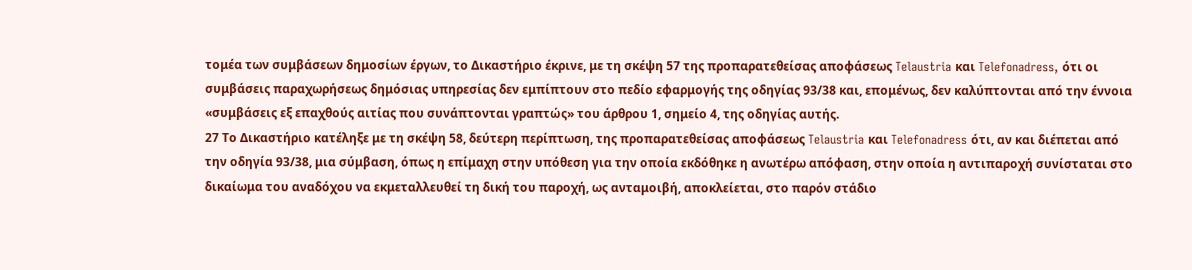τομέα των συμβάσεων δημοσίων έργων, το Δικαστήριο έκρινε, με τη σκέψη 57 της προπαρατεθείσας αποφάσεως Telaustria και Telefonadress, ότι οι συμβάσεις παραχωρήσεως δημόσιας υπηρεσίας δεν εμπίπτουν στο πεδίο εφαρμογής της οδηγίας 93/38 και, επομένως, δεν καλύπτονται από την έννοια «συμβάσεις εξ επαχθούς αιτίας που συνάπτονται γραπτώς» του άρθρου 1, σημείο 4, της οδηγίας αυτής.
27 Το Δικαστήριο κατέληξε με τη σκέψη 58, δεύτερη περίπτωση, της προπαρατεθείσας αποφάσεως Telaustria και Telefonadress ότι, αν και διέπεται από την οδηγία 93/38, μια σύμβαση, όπως η επίμαχη στην υπόθεση για την οποία εκδόθηκε η ανωτέρω απόφαση, στην οποία η αντιπαροχή συνίσταται στο δικαίωμα του αναδόχου να εκμεταλλευθεί τη δική του παροχή, ως ανταμοιβή, αποκλείεται, στο παρόν στάδιο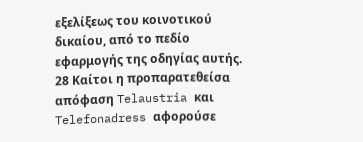εξελίξεως του κοινοτικού δικαίου, από το πεδίο εφαρμογής της οδηγίας αυτής.
28 Καίτοι η προπαρατεθείσα απόφαση Telaustria και Telefonadress αφορούσε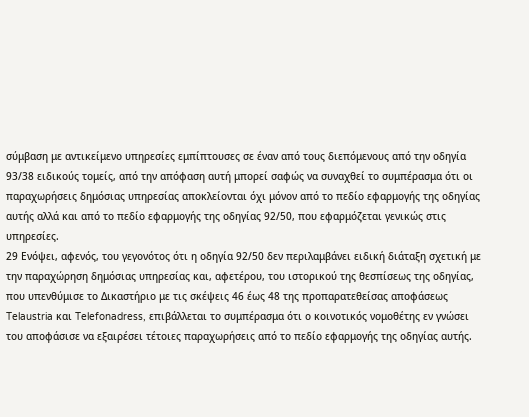σύμβαση με αντικείμενο υπηρεσίες εμπίπτουσες σε έναν από τους διεπόμενους από την οδηγία 93/38 ειδικούς τομείς, από την απόφαση αυτή μπορεί σαφώς να συναχθεί το συμπέρασμα ότι οι παραχωρήσεις δημόσιας υπηρεσίας αποκλείονται όχι μόνον από το πεδίο εφαρμογής της οδηγίας αυτής αλλά και από το πεδίο εφαρμογής της οδηγίας 92/50, που εφαρμόζεται γενικώς στις υπηρεσίες.
29 Ενόψει, αφενός, του γεγονότος ότι η οδηγία 92/50 δεν περιλαμβάνει ειδική διάταξη σχετική με την παραχώρηση δημόσιας υπηρεσίας και, αφετέρου, του ιστορικού της θεσπίσεως της οδηγίας, που υπενθύμισε το Δικαστήριο με τις σκέψεις 46 έως 48 της προπαρατεθείσας αποφάσεως Telaustria και Telefonadress, επιβάλλεται το συμπέρασμα ότι ο κοινοτικός νομοθέτης εν γνώσει του αποφάσισε να εξαιρέσει τέτοιες παραχωρήσεις από το πεδίο εφαρμογής της οδηγίας αυτής.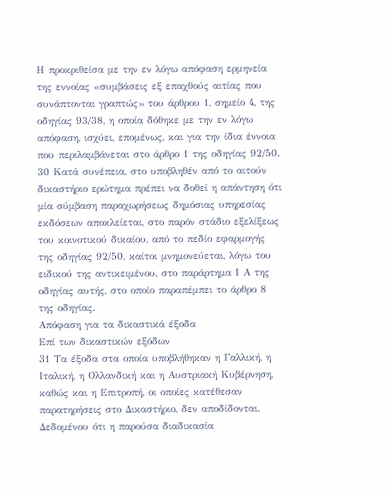Η προκριθείσα με την εν λόγω απόφαση ερμηνεία της εννοίας «συμβάσεις εξ επαχθούς αιτίας που συνάπτονται γραπτώς» του άρθρου 1, σημείο 4, της οδηγίας 93/38, η οποία δόθηκε με την εν λόγω απόφαση, ισχύει, επομένως, και για την ίδια έννοια που περιλαμβάνεται στο άρθρο 1 της οδηγίας 92/50.
30 Κατά συνέπεια, στο υποβληθέν από το αιτούν δικαστήριο ερώτημα πρέπει να δοθεί η απάντηση ότι μία σύμβαση παραχωρήσεως δημόσιας υπηρεσίας εκδόσεων αποκλείεται, στο παρόν στάδιο εξελίξεως του κοινοτικού δικαίου, από το πεδίο εφαρμογής της οδηγίας 92/50, καίτοι μνημονεύεται, λόγω του ειδικού της αντικειμένου, στο παράρτημα Ι Α της οδηγίας αυτής, στο οποίο παραπέμπει το άρθρο 8 της οδηγίας.
Απόφαση για τα δικαστικά έξοδα
Επί των δικαστικών εξόδων
31 Τα έξοδα στα οποία υποβλήθηκαν η Γαλλική, η Ιταλική, η Ολλανδική και η Αυστριακή Κυβέρνηση, καθώς και η Επιτροπή, οι οποίες κατέθεσαν παρατηρήσεις στο Δικαστήριο, δεν αποδίδονται. Δεδομένου ότι η παρούσα διαδικασία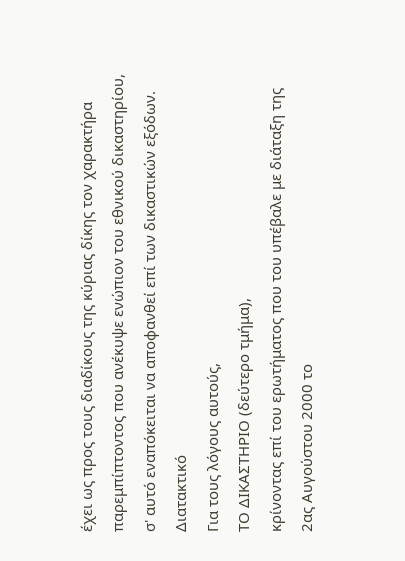έχει ως προς τους διαδίκους της κύριας δίκης τον χαρακτήρα παρεμπίπτοντος που ανέκυψε ενώπιον του εθνικού δικαστηρίου, σ' αυτό εναπόκειται να αποφανθεί επί των δικαστικών εξόδων.
Διατακτικό
Για τους λόγους αυτούς,
ΤΟ ΔΙΚΑΣΤΗΡΙΟ (δεύτερο τμήμα),
κρίνοντας επί του ερωτήματος που του υπέβαλε με διάταξη της 2ας Αυγούστου 2000 το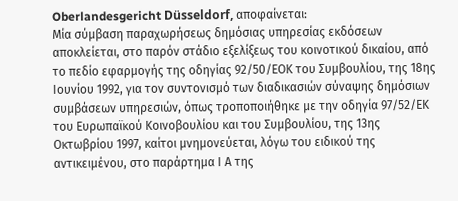Oberlandesgericht Düsseldorf, αποφαίνεται:
Μία σύμβαση παραχωρήσεως δημόσιας υπηρεσίας εκδόσεων αποκλείεται, στο παρόν στάδιο εξελίξεως του κοινοτικού δικαίου, από το πεδίο εφαρμογής της οδηγίας 92/50/ΕΟΚ του Συμβουλίου, της 18ης Ιουνίου 1992, για τον συντονισμό των διαδικασιών σύναψης δημόσιων συμβάσεων υπηρεσιών, όπως τροποποιήθηκε με την οδηγία 97/52/ΕΚ του Ευρωπαϊκού Κοινοβουλίου και του Συμβουλίου, της 13ης Οκτωβρίου 1997, καίτοι μνημονεύεται, λόγω του ειδικού της αντικειμένου, στο παράρτημα Ι Α της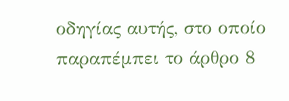οδηγίας αυτής, στο οποίο παραπέμπει το άρθρο 8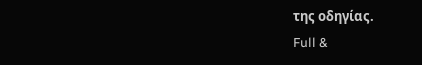της οδηγίας.
Full &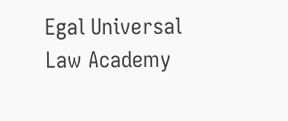Egal Universal Law Academy